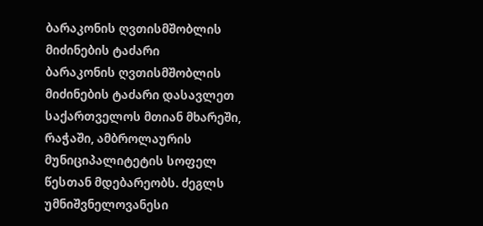ბარაკონის ღვთისმშობლის მიძინების ტაძარი
ბარაკონის ღვთისმშობლის მიძინების ტაძარი დასავლეთ საქართველოს მთიან მხარეში, რაჭაში, ამბროლაურის მუნიციპალიტეტის სოფელ წესთან მდებარეობს. ძეგლს უმნიშვნელოვანესი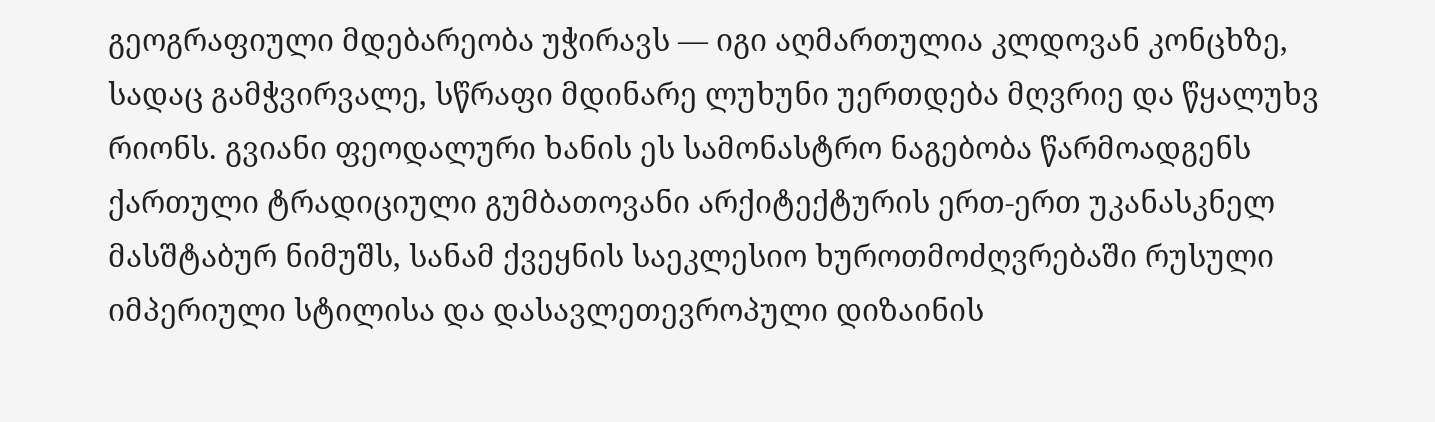გეოგრაფიული მდებარეობა უჭირავს — იგი აღმართულია კლდოვან კონცხზე, სადაც გამჭვირვალე, სწრაფი მდინარე ლუხუნი უერთდება მღვრიე და წყალუხვ რიონს. გვიანი ფეოდალური ხანის ეს სამონასტრო ნაგებობა წარმოადგენს ქართული ტრადიციული გუმბათოვანი არქიტექტურის ერთ-ერთ უკანასკნელ მასშტაბურ ნიმუშს, სანამ ქვეყნის საეკლესიო ხუროთმოძღვრებაში რუსული იმპერიული სტილისა და დასავლეთევროპული დიზაინის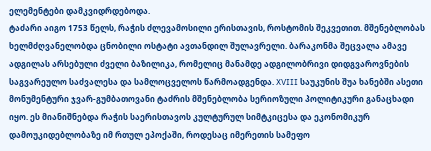ელემენტები დამკვიდრდებოდა.
ტაძარი აიგო 1753 წელს, რაჭის ძლევამოსილი ერისთავის, როსტომის შეკვეთით. მშენებლობას ხელმძღვანელობდა ცნობილი ოსტატი ავთანდილ შულავრელი. ბარაკონმა შეცვალა ამავე ადგილას არსებული ძველი ბაზილიკა, რომელიც მანამდე ადგილობრივი დიდგვაროვნების საგვარეულო საძვალესა და სამლოცველოს წარმოადგენდა. XVIII საუკუნის შუა ხანებში ასეთი მონუმენტური ჯვარ-გუმბათოვანი ტაძრის მშენებლობა სერიოზული პოლიტიკური განაცხადი იყო. ეს მიანიშნებდა რაჭის საერისთავოს კულტურულ სიმტკიცესა და ეკონომიკურ დამოუკიდებლობაზე იმ რთულ ეპოქაში, როდესაც იმერეთის სამეფო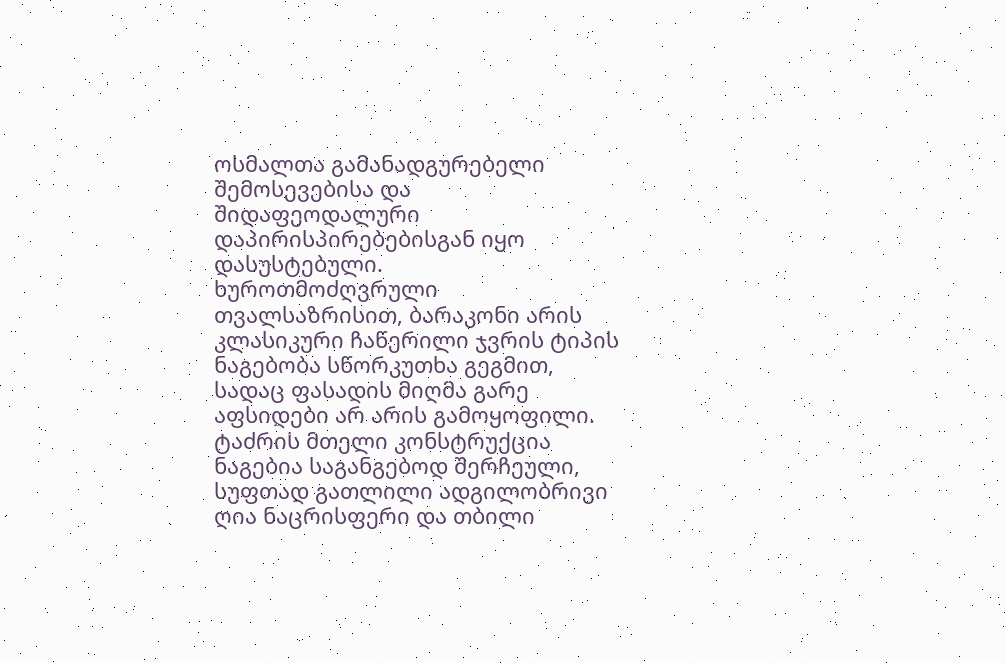ოსმალთა გამანადგურებელი შემოსევებისა და შიდაფეოდალური დაპირისპირებებისგან იყო დასუსტებული.
ხუროთმოძღვრული თვალსაზრისით, ბარაკონი არის კლასიკური ჩაწერილი ჯვრის ტიპის ნაგებობა სწორკუთხა გეგმით, სადაც ფასადის მიღმა გარე აფსიდები არ არის გამოყოფილი. ტაძრის მთელი კონსტრუქცია ნაგებია საგანგებოდ შერჩეული, სუფთად გათლილი ადგილობრივი ღია ნაცრისფერი და თბილი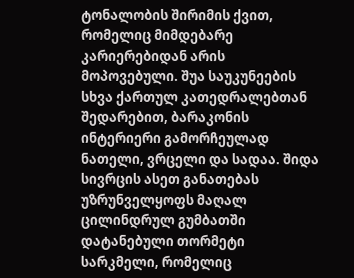ტონალობის შირიმის ქვით, რომელიც მიმდებარე კარიერებიდან არის მოპოვებული. შუა საუკუნეების სხვა ქართულ კათედრალებთან შედარებით, ბარაკონის ინტერიერი გამორჩეულად ნათელი, ვრცელი და სადაა. შიდა სივრცის ასეთ განათებას უზრუნველყოფს მაღალ ცილინდრულ გუმბათში დატანებული თორმეტი სარკმელი, რომელიც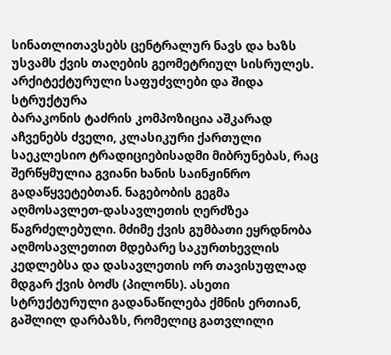სინათლითავსებს ცენტრალურ ნავს და ხაზს უსვამს ქვის თაღების გეომეტრიულ სისრულეს.
არქიტექტურული საფუძვლები და შიდა სტრუქტურა
ბარაკონის ტაძრის კომპოზიცია აშკარად აჩვენებს ძველი, კლასიკური ქართული საეკლესიო ტრადიციებისადმი მიბრუნებას, რაც შერწყმულია გვიანი ხანის საინჟინრო გადაწყვეტებთან. ნაგებობის გეგმა აღმოსავლეთ-დასავლეთის ღერძზეა წაგრძელებული. მძიმე ქვის გუმბათი ეყრდნობა აღმოსავლეთით მდებარე საკურთხევლის კედლებსა და დასავლეთის ორ თავისუფლად მდგარ ქვის ბოძს (პილონს). ასეთი სტრუქტურული გადანაწილება ქმნის ერთიან, გაშლილ დარბაზს, რომელიც გათვლილი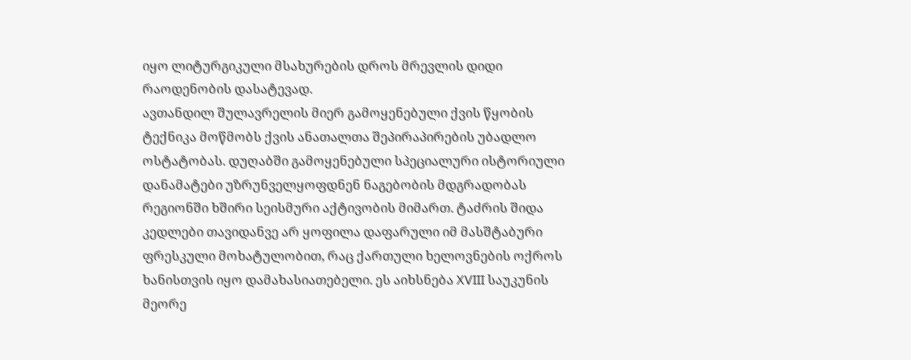იყო ლიტურგიკული მსახურების დროს მრევლის დიდი რაოდენობის დასატევად.
ავთანდილ შულავრელის მიერ გამოყენებული ქვის წყობის ტექნიკა მოწმობს ქვის ანათალთა შეპირაპირების უბადლო ოსტატობას. დუღაბში გამოყენებული სპეციალური ისტორიული დანამატები უზრუნველყოფდნენ ნაგებობის მდგრადობას რეგიონში ხშირი სეისმური აქტივობის მიმართ. ტაძრის შიდა კედლები თავიდანვე არ ყოფილა დაფარული იმ მასშტაბური ფრესკული მოხატულობით, რაც ქართული ხელოვნების ოქროს ხანისთვის იყო დამახასიათებელი. ეს აიხსნება XVIII საუკუნის მეორე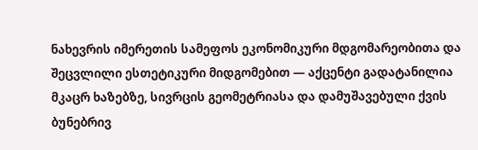ნახევრის იმერეთის სამეფოს ეკონომიკური მდგომარეობითა და შეცვლილი ესთეტიკური მიდგომებით — აქცენტი გადატანილია მკაცრ ხაზებზე, სივრცის გეომეტრიასა და დამუშავებული ქვის ბუნებრივ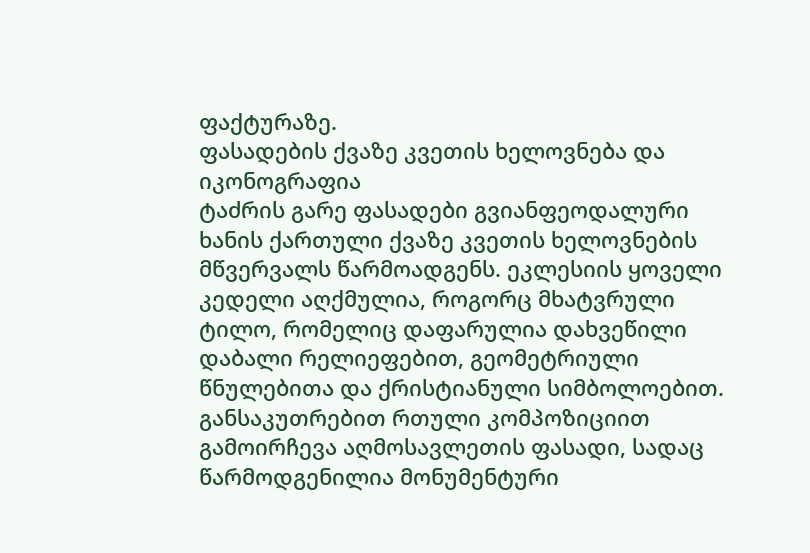ფაქტურაზე.
ფასადების ქვაზე კვეთის ხელოვნება და იკონოგრაფია
ტაძრის გარე ფასადები გვიანფეოდალური ხანის ქართული ქვაზე კვეთის ხელოვნების მწვერვალს წარმოადგენს. ეკლესიის ყოველი კედელი აღქმულია, როგორც მხატვრული ტილო, რომელიც დაფარულია დახვეწილი დაბალი რელიეფებით, გეომეტრიული წნულებითა და ქრისტიანული სიმბოლოებით. განსაკუთრებით რთული კომპოზიციით გამოირჩევა აღმოსავლეთის ფასადი, სადაც წარმოდგენილია მონუმენტური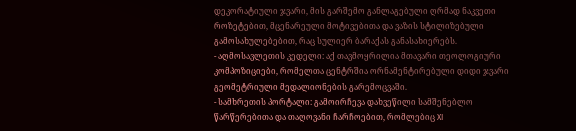დეკორატიული ჯვარი, მის გარშემო განლაგებული ღრმად ნაკვეთი როზეტებით, მცენარეული მოტივებითა და ვაზის სტილიზებული გამოსახულებებით, რაც სულიერ ბარაქას განასახიერებს.
- აღმოსავლეთის კედელი: აქ თავმოყრილია მთავარი თეოლოგიური კომპოზიციები, რომელთა ცენტრშია ორნამენტირებული დიდი ჯვარი გეომეტრიული მედალიონების გარემოცვაში.
- სამხრეთის პორტალი: გამოირჩევა დახვეწილი სამშენებლო წარწერებითა და თაღოვანი ჩარჩოებით, რომლებიც XI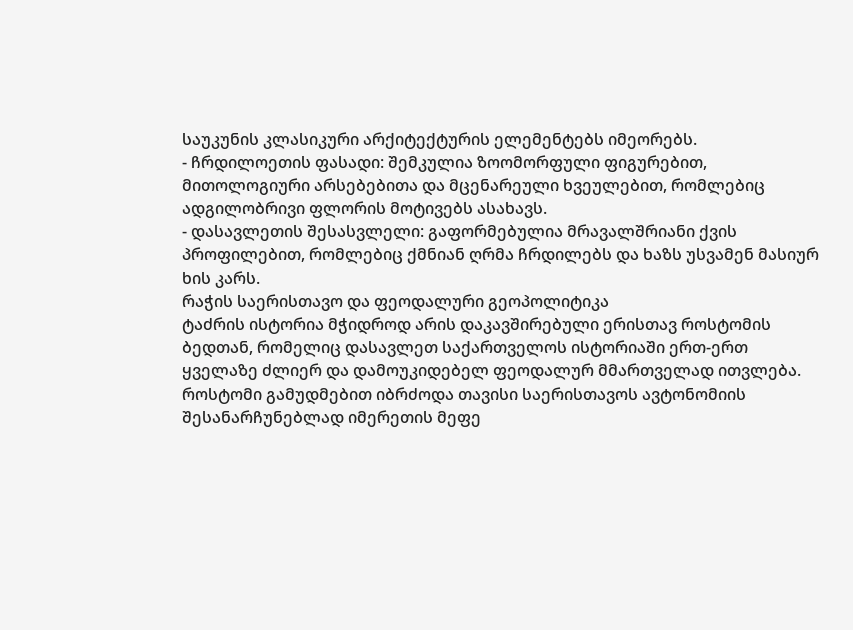საუკუნის კლასიკური არქიტექტურის ელემენტებს იმეორებს.
- ჩრდილოეთის ფასადი: შემკულია ზოომორფული ფიგურებით, მითოლოგიური არსებებითა და მცენარეული ხვეულებით, რომლებიც ადგილობრივი ფლორის მოტივებს ასახავს.
- დასავლეთის შესასვლელი: გაფორმებულია მრავალშრიანი ქვის პროფილებით, რომლებიც ქმნიან ღრმა ჩრდილებს და ხაზს უსვამენ მასიურ ხის კარს.
რაჭის საერისთავო და ფეოდალური გეოპოლიტიკა
ტაძრის ისტორია მჭიდროდ არის დაკავშირებული ერისთავ როსტომის ბედთან, რომელიც დასავლეთ საქართველოს ისტორიაში ერთ-ერთ ყველაზე ძლიერ და დამოუკიდებელ ფეოდალურ მმართველად ითვლება. როსტომი გამუდმებით იბრძოდა თავისი საერისთავოს ავტონომიის შესანარჩუნებლად იმერეთის მეფე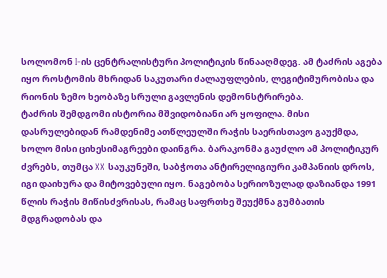სოლომონ I-ის ცენტრალისტური პოლიტიკის წინააღმდეგ. ამ ტაძრის აგება იყო როსტომის მხრიდან საკუთარი ძალაუფლების, ლეგიტიმურობისა და რიონის ზემო ხეობაზე სრული გავლენის დემონსტრირება.
ტაძრის შემდგომი ისტორია მშვიდობიანი არ ყოფილა. მისი დასრულებიდან რამდენიმე ათწლეულში რაჭის საერისთავო გაუქმდა, ხოლო მისი ციხესიმაგრეები დაინგრა. ბარაკონმა გაუძლო ამ პოლიტიკურ ძვრებს, თუმცა XX საუკუნეში, საბჭოთა ანტირელიგიური კამპანიის დროს, იგი დაიხურა და მიტოვებული იყო. ნაგებობა სერიოზულად დაზიანდა 1991 წლის რაჭის მიწისძვრისას, რამაც საფრთხე შეუქმნა გუმბათის მდგრადობას და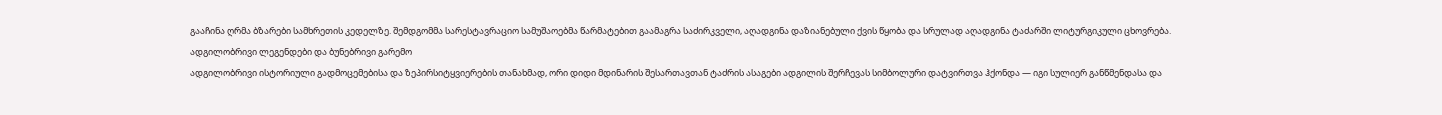გააჩინა ღრმა ბზარები სამხრეთის კედელზე. შემდგომმა სარესტავრაციო სამუშაოებმა წარმატებით გაამაგრა საძირკველი, აღადგინა დაზიანებული ქვის წყობა და სრულად აღადგინა ტაძარში ლიტურგიკული ცხოვრება.
ადგილობრივი ლეგენდები და ბუნებრივი გარემო
ადგილობრივი ისტორიული გადმოცემებისა და ზეპირსიტყვიერების თანახმად, ორი დიდი მდინარის შესართავთან ტაძრის ასაგები ადგილის შერჩევას სიმბოლური დატვირთვა ჰქონდა — იგი სულიერ განწმენდასა და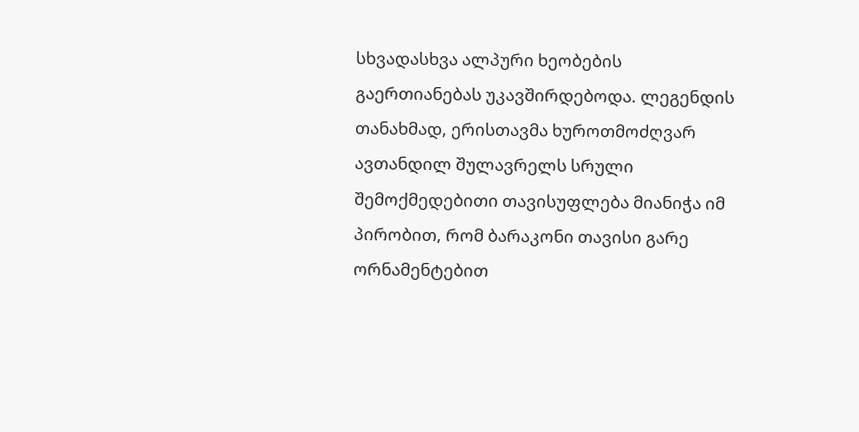სხვადასხვა ალპური ხეობების გაერთიანებას უკავშირდებოდა. ლეგენდის თანახმად, ერისთავმა ხუროთმოძღვარ ავთანდილ შულავრელს სრული შემოქმედებითი თავისუფლება მიანიჭა იმ პირობით, რომ ბარაკონი თავისი გარე ორნამენტებით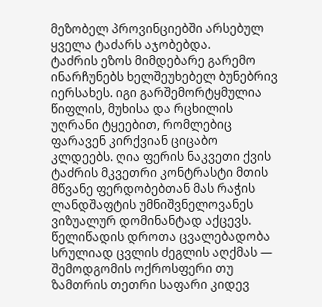მეზობელ პროვინციებში არსებულ ყველა ტაძარს აჯობებდა.
ტაძრის ეზოს მიმდებარე გარემო ინარჩუნებს ხელშეუხებელ ბუნებრივ იერსახეს. იგი გარშემორტყმულია წიფლის, მუხისა და რცხილის უღრანი ტყეებით, რომლებიც ფარავენ კირქვიან ციცაბო კლდეებს. ღია ფერის ნაკვეთი ქვის ტაძრის მკვეთრი კონტრასტი მთის მწვანე ფერდობებთან მას რაჭის ლანდშაფტის უმნიშვნელოვანეს ვიზუალურ დომინანტად აქცევს. წელიწადის დროთა ცვალებადობა სრულიად ცვლის ძეგლის აღქმას — შემოდგომის ოქროსფერი თუ ზამთრის თეთრი საფარი კიდევ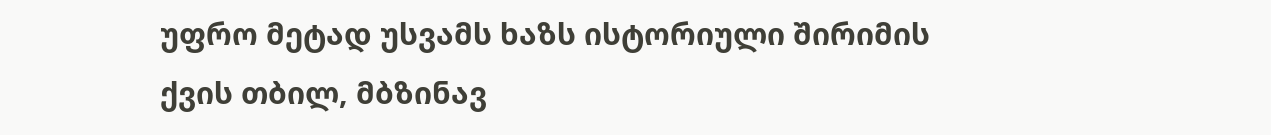უფრო მეტად უსვამს ხაზს ისტორიული შირიმის ქვის თბილ, მბზინავ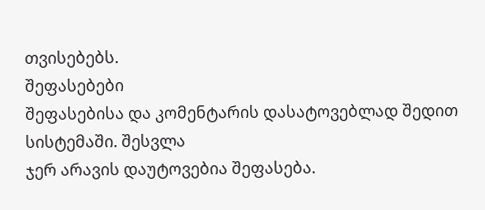თვისებებს.
შეფასებები
შეფასებისა და კომენტარის დასატოვებლად შედით სისტემაში. შესვლა
ჯერ არავის დაუტოვებია შეფასება.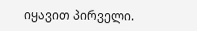იყავით პირველი.